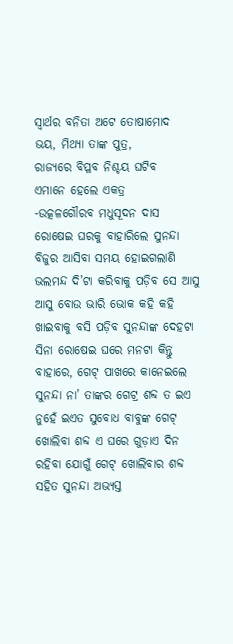ସ୍ବାର୍ଥର ବନିତା ଅଟେ ତୋଷାମୋଦ
ଭୟ, ମିଥ୍ୟା ତାଙ୍କ ପୁତ୍ର,
ରାଜ୍ୟରେ ବିପ୍ଳବ ନିଶ୍ଚୟ ଘଟିବ
ଏମାନେ ହେଲେ ଏକତ୍ର
-ଉତ୍କଳଗୌରବ ମଧୁସୂଦନ ଦାସ
ରୋଷେଇ ଘରକୁ ବାହାରିଲେ ସୁନନ୍ଦା ବିଜୁର ଆସିବା ସମୟ ହୋଇଗଲାଣି ଭଲମନ୍ଦ ଦି’ଟା କରିବାକୁ ପଡ଼ିବ ସେ ଆସୁ ଆସୁ ବୋଉ ଭାରି ଭୋକ କହି କହି ଖାଇବାକୁ ବସି ପଡ଼ିବ ସୁନନ୍ଦାଙ୍କ ଦେହଟା ସିନା ରୋଷେଇ ଘରେ ମନଟା କିନ୍ତୁ ବାହାରେ, ଗେଟ୍ ପାଖରେ କାନେଇଲେ ସୁନନ୍ଦା ନା’ ତାଙ୍କର ଗେଟ୍ର ଶବ୍ଦ ତ ଇଏ ନୁହେଁ ଇଏତ ସୁବୋଧ ବାବୁଙ୍କ ଗେଟ୍ ଖୋଲିବା ଶବ୍ଦ ଏ ଘରେ ଗୁଡ଼ାଏ ଦିନ ରହିବା ଯୋଗୁଁ ଗେଟ୍ ଖୋଲିବାର ଶବ୍ଦ ସହିତ ସୁନନ୍ଦା ଅଭ୍ୟସ୍ତ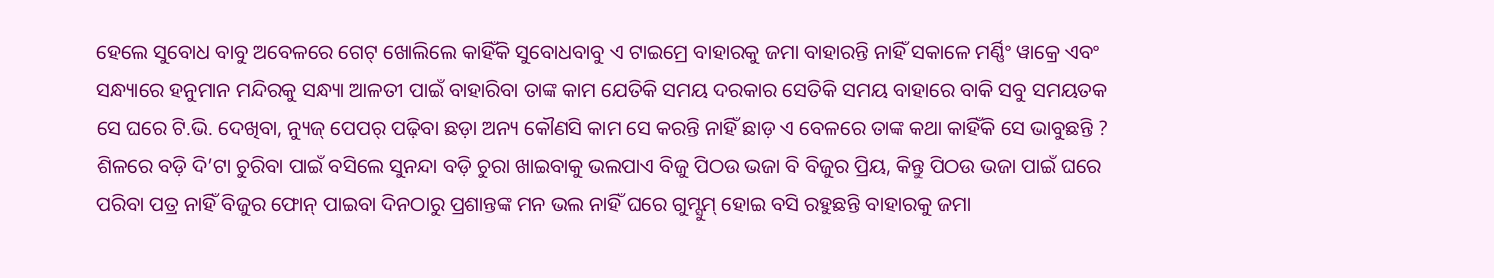ହେଲେ ସୁବୋଧ ବାବୁ ଅବେଳରେ ଗେଟ୍ ଖୋଲିଲେ କାହିଁକି ସୁବୋଧବାବୁ ଏ ଟାଇମ୍ରେ ବାହାରକୁ ଜମା ବାହାରନ୍ତି ନାହିଁ ସକାଳେ ମର୍ଣ୍ଣିଂ ୱାକ୍ରେ ଏବଂ ସନ୍ଧ୍ୟାରେ ହନୁମାନ ମନ୍ଦିରକୁ ସନ୍ଧ୍ୟା ଆଳତୀ ପାଇଁ ବାହାରିବା ତାଙ୍କ କାମ ଯେତିକି ସମୟ ଦରକାର ସେତିକି ସମୟ ବାହାରେ ବାକି ସବୁ ସମୟତକ ସେ ଘରେ ଟି.ଭି. ଦେଖିବା, ନ୍ୟୁଜ୍ ପେପର୍ ପଢ଼ିବା ଛଡ଼ା ଅନ୍ୟ କୌଣସି କାମ ସେ କରନ୍ତି ନାହିଁ ଛାଡ଼ ଏ ବେଳରେ ତାଙ୍କ କଥା କାହିଁକି ସେ ଭାବୁଛନ୍ତି ?
ଶିଳରେ ବଡ଼ି ଦି’ଟା ଚୁରିବା ପାଇଁ ବସିଲେ ସୁନନ୍ଦା ବଡ଼ି ଚୁରା ଖାଇବାକୁ ଭଲପାଏ ବିଜୁ ପିଠଉ ଭଜା ବି ବିଜୁର ପ୍ରିୟ, କିନ୍ତୁ ପିଠଉ ଭଜା ପାଇଁ ଘରେ ପରିବା ପତ୍ର ନାହିଁ ବିଜୁର ଫୋନ୍ ପାଇବା ଦିନଠାରୁ ପ୍ରଶାନ୍ତଙ୍କ ମନ ଭଲ ନାହିଁ ଘରେ ଗୁମ୍ସୁମ୍ ହୋଇ ବସି ରହୁଛନ୍ତି ବାହାରକୁ ଜମା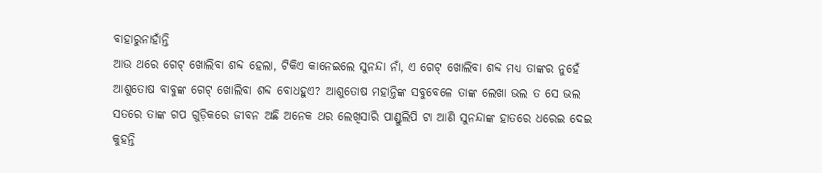ବାହାରୁନାହାଁନ୍ତି
ଆଉ ଥରେ ଗେଟ୍ ଖୋଲିବା ଶବ୍ଦ ହେଲା, ଟିକିଏ କାନେଇଲେ ସୁନନ୍ଦା ନାଁ, ଏ ଗେଟ୍ ଖୋଲିବା ଶବ୍ଦ ମଧ୍ୟ ତାଙ୍କର ନୁହେଁ ଆଶୁତୋଷ ବାବୁଙ୍କ ଗେଟ୍ ଖୋଲିବା ଶବ୍ଦ ବୋଧହୁଏ? ଆଶୁତୋଷ ମହାନ୍ତିଙ୍କ ସବୁବେଳେ ତାଙ୍କ ଲେଖା ଭଲ ତ ସେ ଭଲ ସତରେ ତାଙ୍କ ଗପ ଗୁଡ଼ିକରେ ଜୀବନ ଅଛି ଅନେକ ଥର ଲେଖିସାରି ପାଣ୍ଡୁଲିପି ଟା ଆଣି ସୁନନ୍ଦାଙ୍କ ହାତରେ ଧରେଇ ଦେଇ କୁହନ୍ତି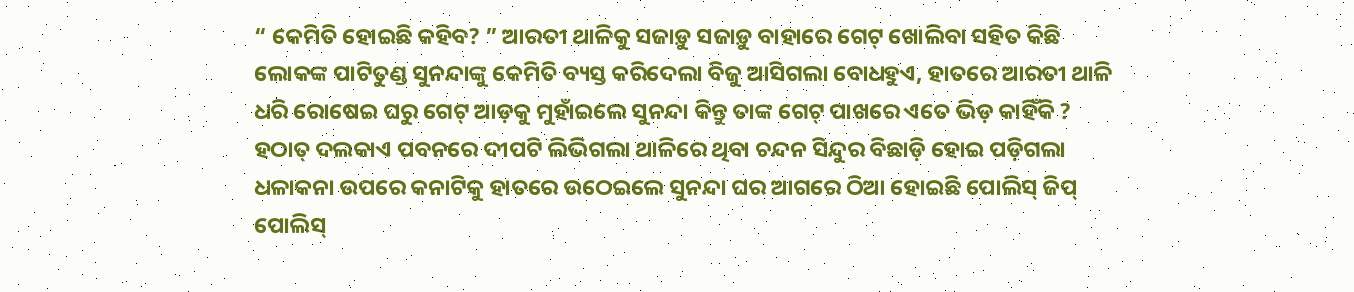“ କେମିତି ହୋଇଛି କହିବ? ” ଆରତୀ ଥାଳିକୁ ସଜାଡ଼ୁ ସଜାଡ଼ୁ ବାହାରେ ଗେଟ୍ ଖୋଲିବା ସହିତ କିଛି ଲୋକଙ୍କ ପାଟିତୁଣ୍ଡ ସୁନନ୍ଦାଙ୍କୁ କେମିତି ବ୍ୟସ୍ତ କରିଦେଲା ବିଜୁ ଆସିଗଲା ବୋଧହୁଏ, ହାତରେ ଆରତୀ ଥାଳି ଧରି ରୋଷେଇ ଘରୁ ଗେଟ୍ ଆଡ଼କୁ ମୁହାଁଇଲେ ସୁନନ୍ଦା କିନ୍ତୁ ତାଙ୍କ ଗେଟ୍ ପାଖରେ ଏତେ ଭିଡ଼ କାହିଁକି ?
ହଠାତ୍ ଦଲକାଏ ପବନରେ ଦୀପଟି ଲିଭିଗଲା ଥାଳିରେ ଥିବା ଚନ୍ଦନ ସିନ୍ଦୁର ବିଛାଡ଼ି ହୋଇ ପଡ଼ିଗଲା ଧଳାକନା ଉପରେ କନାଟିକୁ ହାତରେ ଉଠେଇଲେ ସୁନନ୍ଦା ଘର ଆଗରେ ଠିଆ ହୋଇଛି ପୋଲିସ୍ ଜିପ୍ ପୋଲିସ୍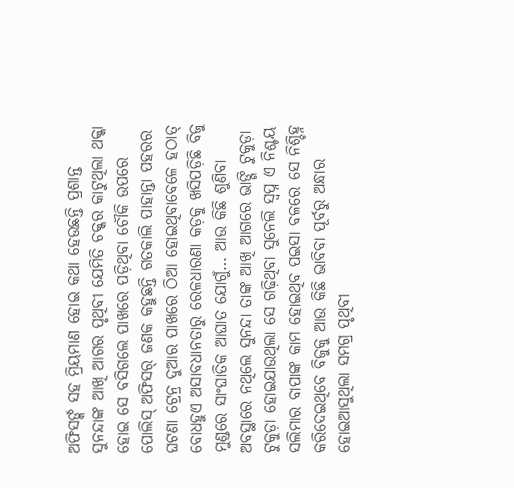ଅଫିସର୍ଙ୍କ ସହ ମ୍ରିୟମାଣ ହୋଇ କଥା ହେଉଛନ୍ତି ପ୍ରଶାନ୍ତ ସୁନନ୍ଦାଙ୍କ ଆଖି ଆଗର ପୃଥିବୀ ଯେମିତି ଚକ୍କର କାଟୁଥିଲା ଥକ୍କା ହୋଇ ସେ ବସିଗଲେ ପାଖରେ ପଡ଼ିଥିବା ଚୌକି ଉପରେ ପୋଲିସ୍ ଅଫିସର୍ ଜଣକ କହୁଛନ୍ତି ଗତକାଲି ପାହାନ୍ତା ପହରର ଘଟଣା ଟ୍ରେନ୍ର ଦୁଆର ପାଖରେ ଠିଆ ହୋଇଥିବାବେଳେ ହଠାତ୍ ବୋଧହୁଏ ଅସାବଧାନତାରୁ ରେଳଧାରଣା କଡ଼କୁ ଖସିପଡ଼ିଛି ବିଜୁ ମୁଣ୍ଡରେ ସାଂଘାତିକ ଆଘାତ ଯୋଗୁଁ… ଆଉ କିଛି ଶୁଣିବା ଅବସ୍ଥାରେ ନଥିଲେ ସୁନନ୍ଦା ତାଙ୍କ ଆଖି ଆଗରେ ଭାଙ୍ଗି ଟୁକୁଡ଼ା ଟୁକୁଡ଼ା ହୋଇଯାଉଥିଲା ସେ ଗଢ଼ିଥିବା ସୁନେଲି ସ୍ବପ୍ନ ଏ ନିଶ୍ଚୟ ସଲିମାର ବାପାଙ୍କ କାମ ହୋଇଥିବ ପଇସା ବଳରେ ସେ ନିଶ୍ଚିହ୍ନ କରିଦେଇଥିବେ ବିଜୁକୁ ଆଉ କିଛି ଭାବିବା ପୂର୍ବରୁ ଅନ୍ଧାର ହୋଇଆସୁଥିଲା ସମଗ୍ର ପୃଥିବୀ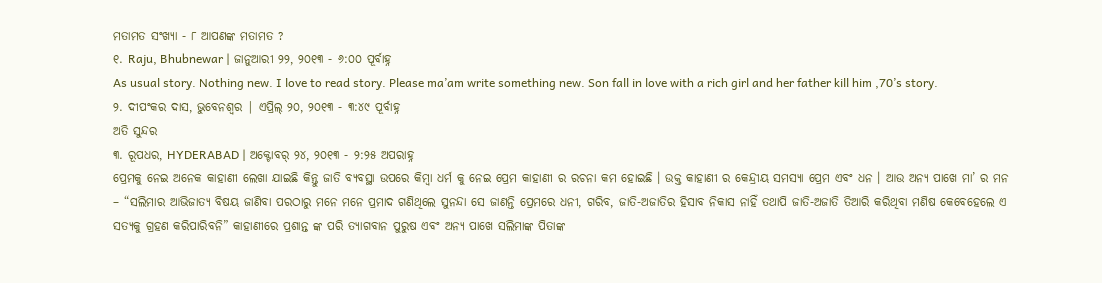ମତାମତ ସଂଖ୍ୟା - ୮ ଆପଣଙ୍କ ମତାମତ ?
୧. Raju, Bhubnewar | ଜାନୁଆରୀ ୨୨, ୨୦୧୩ - ୬:୦୦ ପୂର୍ବାହ୍ନ
As usual story. Nothing new. I love to read story. Please ma’am write something new. Son fall in love with a rich girl and her father kill him ,70’s story.
୨. ଦୀପଂକର ଦାସ, ଭୁବେନଶ୍ବର | ଏପ୍ରିଲ୍ ୨୦, ୨୦୧୩ - ୩:୪୯ ପୂର୍ବାହ୍ନ
ଅତି ସୁନ୍ଦର
୩. ରୂପଧର, HYDERABAD | ଅକ୍ଟୋବର୍ ୨୪, ୨୦୧୩ - ୨:୨୫ ଅପରାହ୍ନ
ପ୍ରେମକୁ ନେଇ ଅନେକ କାହାଣୀ ଲେଖା ଯାଇଛି କିନ୍ତୁ ଜାତି ବ୍ୟବସ୍ଥା ଉପରେ କିମ୍ବା ଧର୍ମ କୁ ନେଇ ପ୍ରେମ କାହାଣୀ ର ରଚନା କମ ହୋଇଛି । ଉକ୍ତ କାହାଣୀ ର କେନ୍ଦ୍ରୀୟ ସମସ୍ୟା ପ୍ରେମ ଏବଂ ଧନ । ଆଉ ଅନ୍ୟ ପାଖେ ମା’ ର ମନ – “ସଲିମାର ଆଭିଜାତ୍ୟ ବିଷୟ ଜାଣିବା ପରଠାରୁ ମନେ ମନେ ପ୍ରମାଦ ଗଣିଥିଲେ ସୁନନ୍ଦା ସେ ଜାଣନ୍ତି ପ୍ରେମରେ ଧନୀ, ଗରିବ, ଜାତି-ଅଜାତିର ହିସାବ ନିକାସ ନାହିଁ ତଥାପି ଜାତି-ଅଜାତି ତିଆରି କରିଥିବା ମଣିଷ କେବେହେଲେ ଏ ସତ୍ୟକୁ ଗ୍ରହଣ କରିପାରିବନି” କାହାଣୀରେ ପ୍ରଶାନ୍ତ ଙ୍କ ପରି ତ୍ୟାଗବାନ ପୁରୁଷ ଏବଂ ଅନ୍ୟ ପାଖେ ସଲିମାଙ୍କ ପିତାଙ୍କ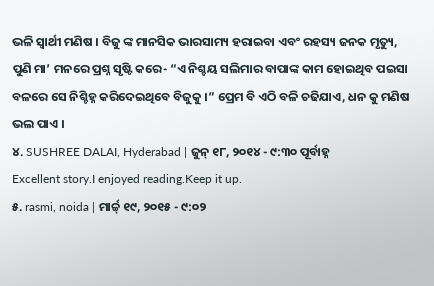ଭଳି ସ୍ଵାର୍ଥୀ ମଣିଷ । ବିଜୁ ଙ୍କ ମାନସିକ ଭାରସାମ୍ୟ ହରାଇବା ଏବଂ ରହସ୍ୟ ଜନକ ମୃତ୍ୟୁ, ପୁଣି ମା’ ମନରେ ପ୍ରଶ୍ନ ସୃଷ୍ଟି କରେ- “ଏ ନିଶ୍ଚୟ ସଲିମାର ବାପାଙ୍କ କାମ ହୋଇଥିବ ପଇସା ବଳରେ ସେ ନିଶ୍ଚିହ୍ନ କରିଦେଇଥିବେ ବିଜୁକୁ ।” ପ୍ରେମ ବି ଏଠି ବଳି ଚଢିଯାଏ, ଧନ କୁ ମଣିଷ ଭଲ ପାଏ ।
୪. SUSHREE DALAI, Hyderabad | ଜୁନ୍ ୧୮, ୨୦୧୪ - ୯:୩୦ ପୂର୍ବାହ୍ନ
Excellent story.I enjoyed reading.Keep it up.
୫. rasmi, noida | ମାର୍ଚ୍ଚ୍ ୧୯, ୨୦୧୫ - ୯:୦୨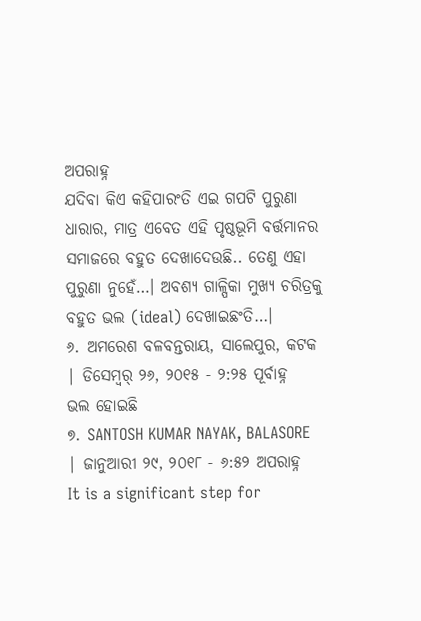ଅପରାହ୍ନ
ଯଦିବା କିଏ କହିପାରଂତି ଏଇ ଗପଟି ପୁରୁଣା ଧାରାର, ମାତ୍ର ଏବେତ ଏହି ପୃଷ୍ଠଭୂମି ବର୍ତ୍ତମାନର ସମାଜରେ ବହୁତ ଦେଖାଦେଉଛି.. ତେଣୁ ଏହା ପୁରୁଣା ନୁହେଁ…। ଅବଶ୍ୟ ଗାଳ୍ପିକା ମୁଖ୍ୟ ଚରିତ୍ରକୁ ବହୁତ ଭଲ (ideal) ଦେଖାଇଛଂତି…।
୬. ଅମରେଶ ବଳବନ୍ତରାୟ, ସାଲେପୁର, କଟକ | ଡିସେମ୍ବର୍ ୨୬, ୨୦୧୫ - ୨:୨୫ ପୂର୍ବାହ୍ନ
ଭଲ ହୋଇଛି
୭. SANTOSH KUMAR NAYAK, BALASORE | ଜାନୁଆରୀ ୨୯, ୨୦୧୮ - ୬:୫୨ ଅପରାହ୍ନ
It is a significant step for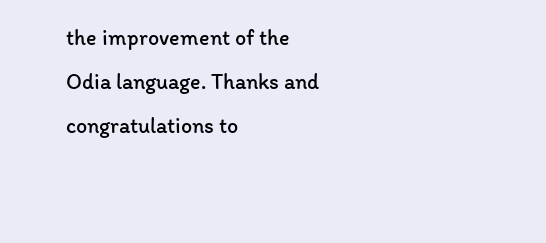the improvement of the Odia language. Thanks and congratulations to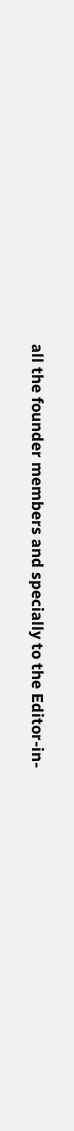all the founder members and specially to the Editor-in-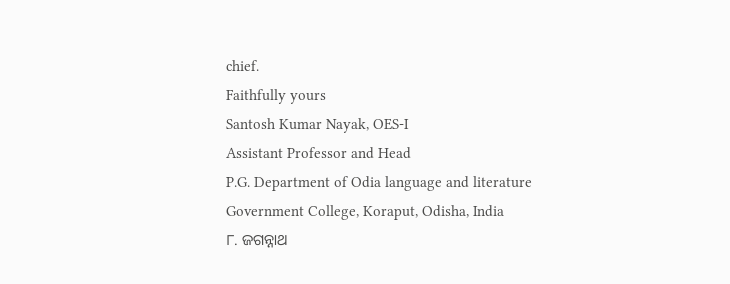chief.
Faithfully yours
Santosh Kumar Nayak, OES-I
Assistant Professor and Head
P.G. Department of Odia language and literature
Government College, Koraput, Odisha, India
୮. ଜଗନ୍ନାଥ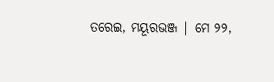ତରେଇ, ମୟୂରଭଞ୍ଜ | ମେ ୨୨,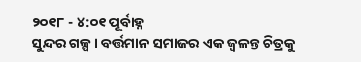୨୦୧୮ - ୪:୦୧ ପୂର୍ବାହ୍ନ
ସୁନ୍ଦର ଗଳ୍ପ। ବର୍ତ୍ତମାନ ସମାଜର ଏକ ଜ୍ୱଳନ୍ତ ଚିତ୍ରକୁ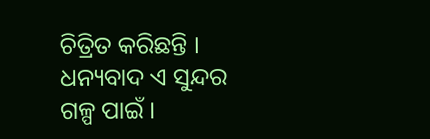ଚିତ୍ରିତ କରିଛନ୍ତି । ଧନ୍ୟବାଦ ଏ ସୁନ୍ଦର ଗଳ୍ପ ପାଇଁ ।